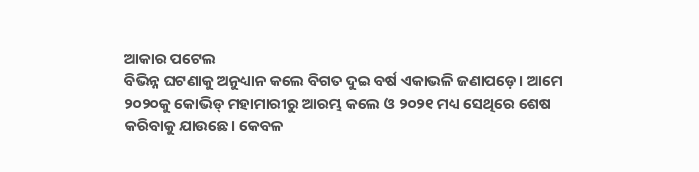ଆକାର ପଟେଲ
ବିଭିନ୍ନ ଘଟଣାକୁ ଅନୁଧ୍ୟାନ କଲେ ବିଗତ ଦୁଇ ବର୍ଷ ଏକାଭଳି ଜଣାପଡ଼େ। ଆମେ ୨୦୨୦କୁ କୋଭିଡ୍ ମହାମାରୀରୁ ଆରମ୍ଭ କଲେ ଓ ୨୦୨୧ ମଧ୍ୟ ସେଥିରେ ଶେଷ କରିବାକୁ ଯାଉଛେ। କେବଳ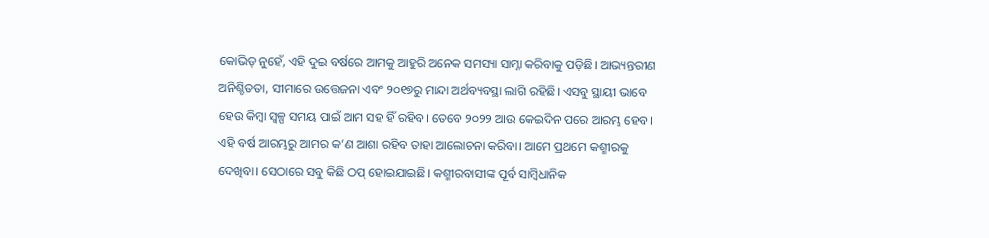କୋଭିଡ୍ ନୁହେଁ, ଏହି ଦୁଇ ବର୍ଷରେ ଆମକୁ ଆହୁରି ଅନେକ ସମସ୍ୟା ସାମ୍ନା କରିବାକୁ ପଡ଼ିଛି। ଆଭ୍ୟନ୍ତରୀଣ ଅନିଶ୍ଚିତତା, ସୀମାରେ ଉତ୍ତେଜନା ଏବଂ ୨୦୧୭ରୁ ମାନ୍ଦା ଅର୍ଥବ୍ୟବସ୍ଥା ଲାଗି ରହିଛି। ଏସବୁ ସ୍ଥାୟୀ ଭାବେ ହେଉ କିମ୍ବା ସ୍ବଳ୍ପ ସମୟ ପାଇଁ ଆମ ସହ ହିଁ ରହିବ। ତେବେ ୨୦୨୨ ଆଉ କେଇଦିନ ପରେ ଆରମ୍ଭ ହେବ। ଏହି ବର୍ଷ ଆରମ୍ଭରୁ ଆମର କ’ଣ ଆଶା ରହିବ ତାହା ଆଲୋଚନା କରିବା। ଆମେ ପ୍ରଥମେ କଶ୍ମୀରକୁ ଦେଖିବା। ସେଠାରେ ସବୁ କିଛି ଠପ୍ ହୋଇଯାଇଛି। କଶ୍ମୀରବାସୀଙ୍କ ପୂର୍ବ ସାମ୍ବିଧାନିକ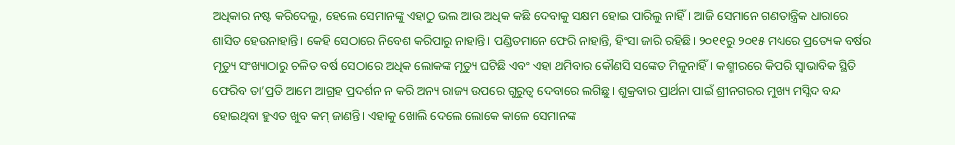ଅଧିକାର ନଷ୍ଟ କରିଦେଲୁ, ହେଲେ ସେମାନଙ୍କୁ ଏହାଠୁ ଭଲ ଆଉ ଅଧିକ କଛି ଦେବାକୁ ସକ୍ଷମ ହୋଇ ପାରିଲୁ ନାହିଁ। ଆଜି ସେମାନେ ଗଣତାନ୍ତ୍ରିକ ଧାରାରେ ଶାସିତ ହେଉନାହାନ୍ତି। କେହି ସେଠାରେ ନିବେଶ କରିପାରୁ ନାହାନ୍ତି। ପଣ୍ଡିତମାନେ ଫେରି ନାହାନ୍ତି, ହିଂସା ଜାରି ରହିଛି। ୨୦୧୧ରୁ ୨୦୧୫ ମଧ୍ୟରେ ପ୍ରତ୍ୟେକ ବର୍ଷର ମୃତ୍ୟୁ ସଂଖ୍ୟାଠାରୁ ଚଳିତ ବର୍ଷ ସେଠାରେ ଅଧିକ ଲୋକଙ୍କ ମୃତ୍ୟୁ ଘଟିଛି ଏବଂ ଏହା ଥମିବାର କୌଣସି ସଙ୍କେତ ମିଳୁନାହିଁ। କଶ୍ମୀରରେ କିପରି ସ୍ବାଭାବିକ ସ୍ଥିତି ଫେରିବ ତା’ପ୍ରତି ଆମେ ଆଗ୍ରହ ପ୍ରଦର୍ଶନ ନ କରି ଅନ୍ୟ ରାଜ୍ୟ ଉପରେ ଗୁରୁତ୍ୱ ଦେବାରେ ଲଗିଛୁ। ଶୁକ୍ରବାର ପ୍ରାର୍ଥନା ପାଇଁ ଶ୍ରୀନଗରର ମୁଖ୍ୟ ମସ୍ଜିଦ ବନ୍ଦ ହୋଇଥିବା ହୁଏତ ଖୁବ କମ୍ ଜାଣନ୍ତି। ଏହାକୁ ଖୋଲି ଦେଲେ ଲୋକେ କାଳେ ସେମାନଙ୍କ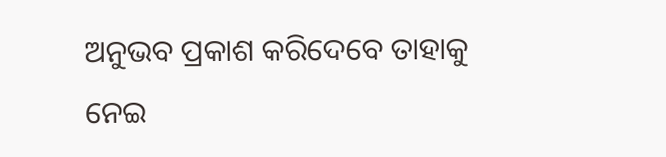ଅନୁଭବ ପ୍ରକାଶ କରିଦେବେ ତାହାକୁ ନେଇ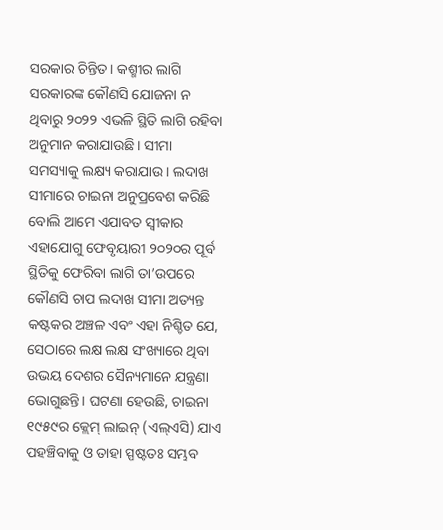ସରକାର ଚିନ୍ତିତ। କଶ୍ମୀର ଲାଗି ସରକାରଙ୍କ କୌଣସି ଯୋଜନା ନ ଥିବାରୁ ୨୦୨୨ ଏଭଳି ସ୍ଥିତି ଲାଗି ରହିବା ଅନୁମାନ କରାଯାଉଛି। ସୀମା ସମସ୍ୟାକୁ ଲକ୍ଷ୍ୟ କରାଯାଉ। ଲଦାଖ ସୀମାରେ ଚାଇନା ଅନୁପ୍ରବେଶ କରିଛି ବୋଲି ଆମେ ଏଯାବତ ସ୍ବୀକାର ଏହାଯୋଗୁ ଫେବୃୟାରୀ ୨୦୨୦ର ପୂର୍ବ ସ୍ଥିତିକୁ ଫେରିବା ଲାଗି ତା’ଉପରେ କୌଣସି ଚାପ ଲଦାଖ ସୀମା ଅତ୍ୟନ୍ତ କଷ୍ଟକର ଅଞ୍ଚଳ ଏବଂ ଏହା ନିଶ୍ଚିତ ଯେ, ସେଠାରେ ଲକ୍ଷ ଲକ୍ଷ ସଂଖ୍ୟାରେ ଥିବା ଉଭୟ ଦେଶର ସୈନ୍ୟମାନେ ଯନ୍ତ୍ରଣା ଭୋଗୁଛନ୍ତି। ଘଟଣା ହେଉଛି, ଚାଇନା ୧୯୫୯ର କ୍ଲେମ୍ ଲାଇନ୍ (ଏଲ୍ଏସି) ଯାଏ ପହଞ୍ଚିବାକୁ ଓ ତାହା ସ୍ପଷ୍ଟତଃ ସମ୍ଭବ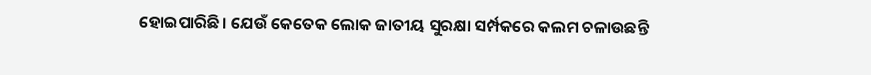ହୋଇପାରିଛି। ଯେଉଁ କେତେକ ଲୋକ ଜାତୀୟ ସୁରକ୍ଷା ସର୍ମ୍ପକରେ କଲମ ଚଳାଉଛନ୍ତି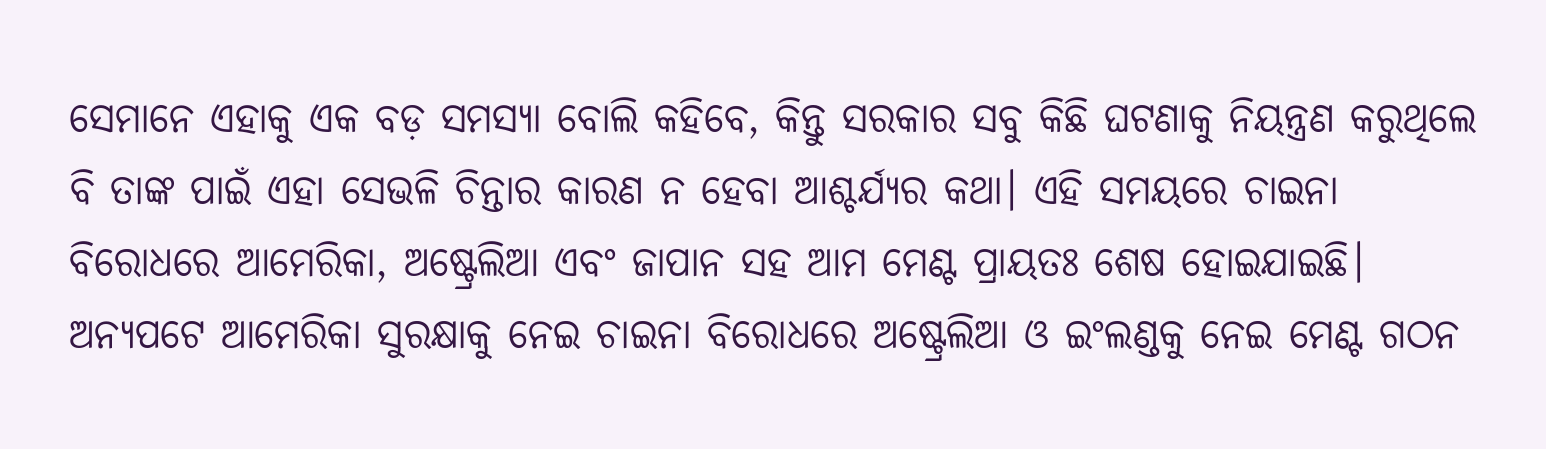ସେମାନେ ଏହାକୁ ଏକ ବଡ଼ ସମସ୍ୟା ବୋଲି କହିବେ, କିନ୍ତୁ ସରକାର ସବୁ କିଛି ଘଟଣାକୁ ନିୟନ୍ତ୍ରଣ କରୁଥିଲେ ବି ତାଙ୍କ ପାଇଁ ଏହା ସେଭଳି ଚିନ୍ତାର କାରଣ ନ ହେବା ଆଶ୍ଚର୍ଯ୍ୟର କଥା। ଏହି ସମୟରେ ଚାଇନା ବିରୋଧରେ ଆମେରିକା, ଅଷ୍ଟ୍ରେଲିଆ ଏବଂ ଜାପାନ ସହ ଆମ ମେଣ୍ଟ ପ୍ରାୟତଃ ଶେଷ ହୋଇଯାଇଛି। ଅନ୍ୟପଟେ ଆମେରିକା ସୁରକ୍ଷାକୁ ନେଇ ଚାଇନା ବିରୋଧରେ ଅଷ୍ଟ୍ରେଲିଆ ଓ ଇଂଲଣ୍ଡକୁ ନେଇ ମେଣ୍ଟ ଗଠନ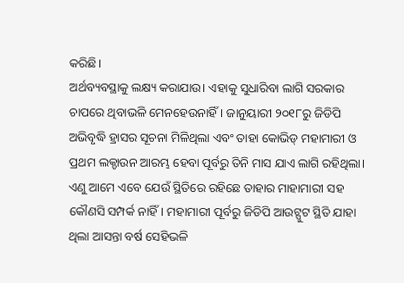କରିଛି।
ଅର୍ଥବ୍ୟବସ୍ଥାକୁ ଲକ୍ଷ୍ୟ କରାଯାଉ। ଏହାକୁ ସୁଧାରିବା ଲାଗି ସରକାର ଚାପରେ ଥିବାଭଳି ମେନହେଉନାହିଁ। ଜାନୁୟାରୀ ୨୦୧୮ରୁ ଜିଡିପି ଅଭିବୃଦ୍ଧି ହ୍ରାସର ସୂଚନା ମିଳିଥିଲା ଏବଂ ତାହା କୋଭିଡ୍ ମହାମାରୀ ଓ ପ୍ରଥମ ଲକ୍ଡାଉନ ଆରମ୍ଭ ହେବା ପୂର୍ବରୁ ତିନି ମାସ ଯାଏ ଲାଗି ରହିଥିଲା। ଏଣୁ ଆମେ ଏବେ ଯେଉଁ ସ୍ଥିତିରେ ରହିଛେ ତାହାର ମାହାମାରୀ ସହ କୌଣସି ସମ୍ପର୍କ ନାହିଁ। ମହାମାରୀ ପୂର୍ବରୁ ଜିଡିପି ଆଉଟ୍ପୁଟ ସ୍ଥିତି ଯାହା ଥିଲା ଆସନ୍ତା ବର୍ଷ ସେହିଭଳି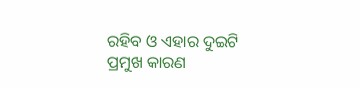ରହିବ ଓ ଏହାର ଦୁଇଟି ପ୍ରମୁଖ କାରଣ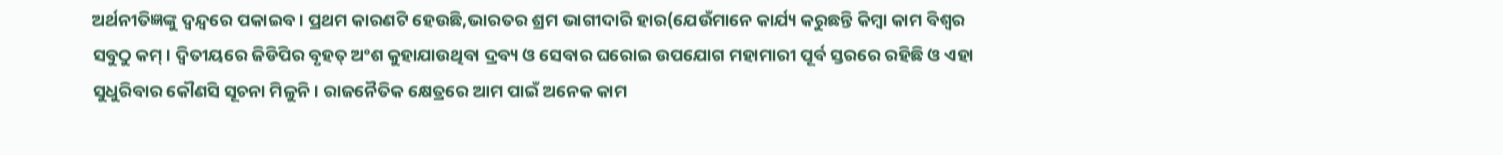ଅର୍ଥନୀତିଜ୍ଞଙ୍କୁ ଦ୍ୱନ୍ଦ୍ୱରେ ପକାଇବ। ପ୍ରଥମ କାରଣଟି ହେଉଛି,ଭାରତର ଶ୍ରମ ଭାଗୀଦାରି ହାର(ଯେଉଁମାନେ କାର୍ଯ୍ୟ କରୁଛନ୍ତି କିମ୍ବା କାମ ବିଶ୍ୱର ସବୁଠୁ କମ୍। ଦ୍ୱିତୀୟରେ ଜିଡିପିର ବୃହତ୍ ଅଂଶ କୁହାଯାଉଥିବା ଦ୍ରବ୍ୟ ଓ ସେବାର ଘରୋଇ ଉପଯୋଗ ମହାମାରୀ ପୂର୍ବ ସ୍ତରରେ ରହିଛି ଓ ଏହା ସୁଧୁରିବାର କୌଣସି ସୂଚନା ମିଳୁନି। ରାଜନୈତିକ କ୍ଷେତ୍ରରେ ଆମ ପାଇଁ ଅନେକ କାମ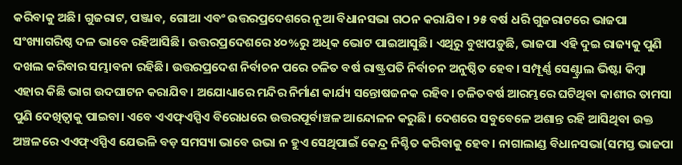କରିବାକୁ ଅଛି। ଗୁଜରାଟ, ପଞ୍ଜାବ, ଗୋଆ ଏବଂ ଉତ୍ତରପ୍ରଦେଶରେ ନୂଆ ବିଧାନସଭା ଗଠନ କରାଯିବ। ୨୫ ବର୍ଷ ଧରି ଗୁଜରାଟରେ ଭାଜପା ସଂଖ୍ୟାଗରିଷ୍ଠ ଦଳ ଭାବେ ରହିଆସିଛି। ଉତ୍ତରପ୍ରଦେଶରେ ୪୦%ରୁ ଅଧିକ ଭୋଟ ପାଇଆସୁଛି। ଏଥିରୁ ବୁଝାପଡ଼ୁଛି, ଭାଜପା ଏହି ଦୁଇ ରାଜ୍ୟକୁ ପୁଣି ଦଖଲ କରିବାର ସମ୍ଭାବନା ରହିଛି। ଉତ୍ତରପ୍ରଦେଶ ନିର୍ବାଚନ ପରେ ଚଳିତ ବର୍ଷ ରାଷ୍ଟ୍ରପତି ନିର୍ବାଚନ ଅନୁଷ୍ଠିତ ହେବ। ସମ୍ପୂର୍ଣ୍ଣ ସେଣ୍ଟ୍ରାଲ ଭିଷ୍ଟା କିମ୍ବା ଏହାର କିଛି ଭାଗ ଉଦଘାଟନ କରାଯିବ। ଅଯୋଧ୍ୟାରେ ମନ୍ଦିର ନିର୍ମାଣ କାର୍ଯ୍ୟ ସନ୍ତୋଷଜନକ ରହିବ। ଚଳିତବର୍ଷ ଆରମ୍ଭରେ ଘଟିଥିବା କାଶୀର ତାମସା ପୁଣି ଦେଖିତ୍ବାକୁ ପାଇବା। ଏବେ ଏଏଫ୍ଏସ୍ପିଏ ବିରୋଧରେ ଉତ୍ତରପୂର୍ବାଞ୍ଚଳ ଆନ୍ଦୋଳନ କରୁଛି। ଦେଶରେ ସବୁବେଳେ ଅଶାନ୍ତ ରହି ଆସିଥିବା ଉକ୍ତ ଅଞ୍ଚଳରେ ଏଏଫ୍ଏସ୍ପିଏ ଯେଭଳି ବଡ଼ ସମସ୍ୟା ଭାବେ ଉଭା ନ ହୁଏ ସେଥିପାଇଁ କେନ୍ଦ୍ର ନିଶ୍ଚିତ କରିବାକୁ ହେବ। ନାଗାଲାଣ୍ଡ ବିଧାନସଭା(ସମସ୍ତ ଭାଜପା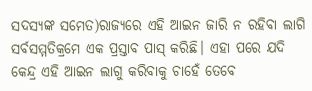ସଦସ୍ୟଙ୍କ ସମେତ)ରାଜ୍ୟରେ ଏହି ଆଇନ ଜାରି ନ ରହିବା ଲାଗି ସର୍ବସମ୍ମତିକ୍ରମେ ଏକ ପ୍ରସ୍ତାବ ପାସ୍ କରିଛି। ଏହା ପରେ ଯଦି କେନ୍ଦ୍ର ଏହି ଆଇନ ଲାଗୁ କରିବାକୁ ଚାହେଁ ତେବେ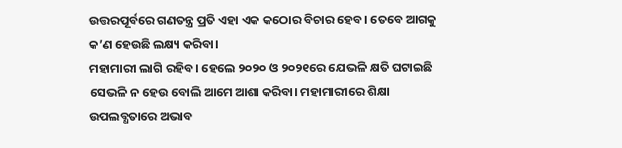ଉତ୍ତରପୂର୍ବରେ ଗଣତନ୍ତ୍ର ପ୍ରତି ଏହା ଏକ କଠୋର ବିଚାର ହେବ। ତେବେ ଆଗକୁ କ’ଣ ହେଉଛି ଲକ୍ଷ୍ୟ କରିବା।
ମହାମାରୀ ଲାଗି ରହିବ। ହେଲେ ୨୦୨୦ ଓ ୨୦୨୧ରେ ଯେଭଳି କ୍ଷତି ଘଟାଇଛି ସେଭଳି ନ ହେଉ ବୋଲି ଆମେ ଆଶା କରିବା। ମହାମାରୀରେ ଶିକ୍ଷା ଉପଲବ୍ଧତାରେ ଅଭାବ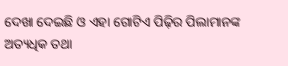ଦେଖା ଦେଇଛି ଓ ଏହା ଗୋଟିଏ ପିଢ଼ିର ପିଲାମାନଙ୍କ ଅତ୍ୟଧିକ ତଥା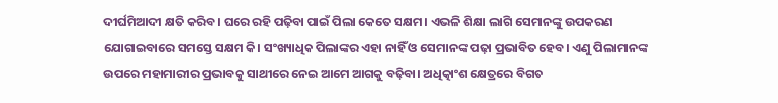ଦୀର୍ଘମିଆଦୀ କ୍ଷତି କରିବ। ଘରେ ରହି ପଢ଼ିବା ପାଇଁ ପିଲା କେତେ ସକ୍ଷମ। ଏଭଳି ଶିକ୍ଷା ଲାଗି ସେମାନଙ୍କୁ ଉପକରଣ ଯୋଗାଇବାରେ ସମସ୍ତେ ସକ୍ଷମ କି। ସଂଖ୍ୟାଧିକ ପିଲାଙ୍କର ଏହା ନାହିଁ ଓ ସେମାନଙ୍କ ପଢ଼ା ପ୍ରଭାବିତ ହେବ। ଏଣୁ ପିଲାମାନଙ୍କ ଉପରେ ମହାମାରୀର ପ୍ରଭାବକୁ ସାଥୀରେ ନେଇ ଆମେ ଆଗକୁ ବଢ଼ିବା। ଅଧିତ୍କାଂଶ କ୍ଷେତ୍ରରେ ବିଗତ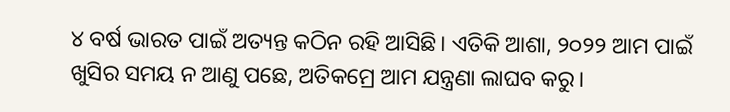୪ ବର୍ଷ ଭାରତ ପାଇଁ ଅତ୍ୟନ୍ତ କଠିନ ରହି ଆସିଛି। ଏତିକି ଆଶା, ୨୦୨୨ ଆମ ପାଇଁ ଖୁସିର ସମୟ ନ ଆଣୁ ପଛେ, ଅତିକମ୍ରେ ଆମ ଯନ୍ତ୍ରଣା ଲାଘବ କରୁ।